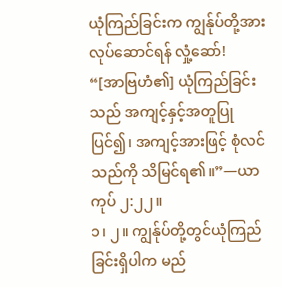ယုံကြည်ခြင်းက ကျွန်ုပ်တို့အား လုပ်ဆောင်ရန် လှုံ့ဆော်!
“[အာဗြဟံ၏] ယုံကြည်ခြင်းသည် အကျင့်နှင့်အတူပြုပြင်၍၊ အကျင့်အားဖြင့် စုံလင်သည်ကို သိမြင်ရ၏။”—ယာကုပ် ၂:၂၂။
၁၊ ၂။ ကျွန်ုပ်တို့တွင်ယုံကြည်ခြင်းရှိပါက မည်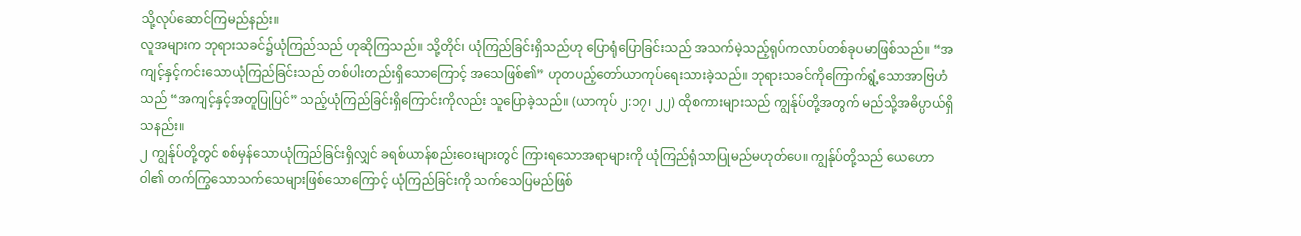သို့လုပ်ဆောင်ကြမည်နည်း။
လူအများက ဘုရားသခင်၌ယုံကြည်သည် ဟုဆိုကြသည်။ သို့တိုင်၊ ယုံကြည်ခြင်းရှိသည်ဟု ပြောရုံပြောခြင်းသည် အသက်မဲ့သည့်ရုပ်ကလာပ်တစ်ခုပမာဖြစ်သည်။ “အကျင့်နှင့်ကင်းသောယုံကြည်ခြင်းသည် တစ်ပါးတည်းရှိသောကြောင့် အသေဖြစ်၏” ဟုတပည့်တော်ယာကုပ်ရေးသားခဲ့သည်။ ဘုရားသခင်ကိုကြောက်ရွံ့သောအာဗြဟံသည် “အကျင့်နှင့်အတူပြုပြင်” သည့်ယုံကြည်ခြင်းရှိကြောင်းကိုလည်း သူပြောခဲ့သည်။ (ယာကုပ် ၂:၁၇၊ ၂၂) ထိုစကားများသည် ကျွန်ုပ်တို့အတွက် မည်သို့အဓိပ္ပာယ်ရှိသနည်း။
၂ ကျွန်ုပ်တို့တွင် စစ်မှန်သောယုံကြည်ခြင်းရှိလျှင် ခရစ်ယာန်စည်းဝေးများတွင် ကြားရသောအရာများကို ယုံကြည်ရုံသာပြုမည်မဟုတ်ပေ။ ကျွန်ုပ်တို့သည် ယေဟောဝါ၏ တက်ကြွသောသက်သေများဖြစ်သောကြောင့် ယုံကြည်ခြင်းကို သက်သေပြမည်ဖြစ်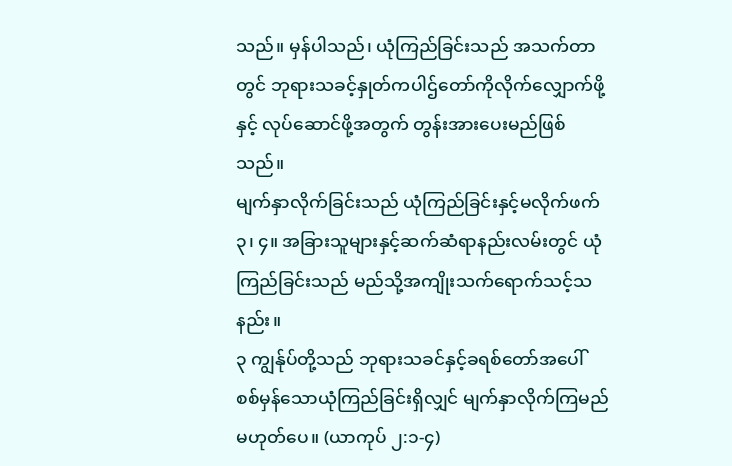သည်။ မှန်ပါသည်၊ ယုံကြည်ခြင်းသည် အသက်တာတွင် ဘုရားသခင့်နှုတ်ကပါဌ်တော်ကိုလိုက်လျှောက်ဖို့နှင့် လုပ်ဆောင်ဖို့အတွက် တွန်းအားပေးမည်ဖြစ်သည်။
မျက်နှာလိုက်ခြင်းသည် ယုံကြည်ခြင်းနှင့်မလိုက်ဖက်
၃၊ ၄။ အခြားသူများနှင့်ဆက်ဆံရာနည်းလမ်းတွင် ယုံကြည်ခြင်းသည် မည်သို့အကျိုးသက်ရောက်သင့်သနည်း။
၃ ကျွန်ုပ်တို့သည် ဘုရားသခင်နှင့်ခရစ်တော်အပေါ် စစ်မှန်သောယုံကြည်ခြင်းရှိလျှင် မျက်နှာလိုက်ကြမည်မဟုတ်ပေ။ (ယာကုပ် ၂:၁-၄)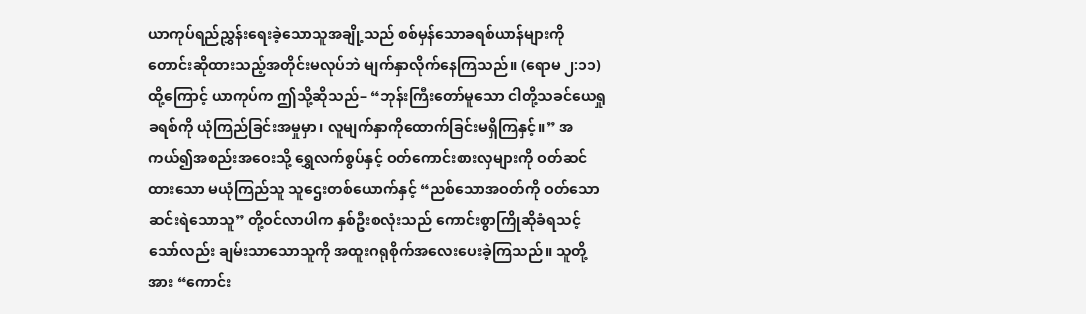ယာကုပ်ရည်ညွှန်းရေးခဲ့သောသူအချို့သည် စစ်မှန်သောခရစ်ယာန်များကို တောင်းဆိုထားသည့်အတိုင်းမလုပ်ဘဲ မျက်နှာလိုက်နေကြသည်။ (ရောမ ၂:၁၁) ထို့ကြောင့် ယာကုပ်က ဤသို့ဆိုသည်– “ဘုန်းကြီးတော်မူသော ငါတို့သခင်ယေရှုခရစ်ကို ယုံကြည်ခြင်းအမှုမှာ၊ လူမျက်နှာကိုထောက်ခြင်းမရှိကြနှင့်။” အကယ်၍အစည်းအဝေးသို့ ရွှေလက်စွပ်နှင့် ဝတ်ကောင်းစားလှများကို ဝတ်ဆင်ထားသော မယုံကြည်သူ သူဌေးတစ်ယောက်နှင့် “ညစ်သောအဝတ်ကို ဝတ်သောဆင်းရဲသောသူ” တို့ဝင်လာပါက နှစ်ဦးစလုံးသည် ကောင်းစွာကြိုဆိုခံရသင့်သော်လည်း ချမ်းသာသောသူကို အထူးဂရုစိုက်အလေးပေးခဲ့ကြသည်။ သူတို့အား “ကောင်း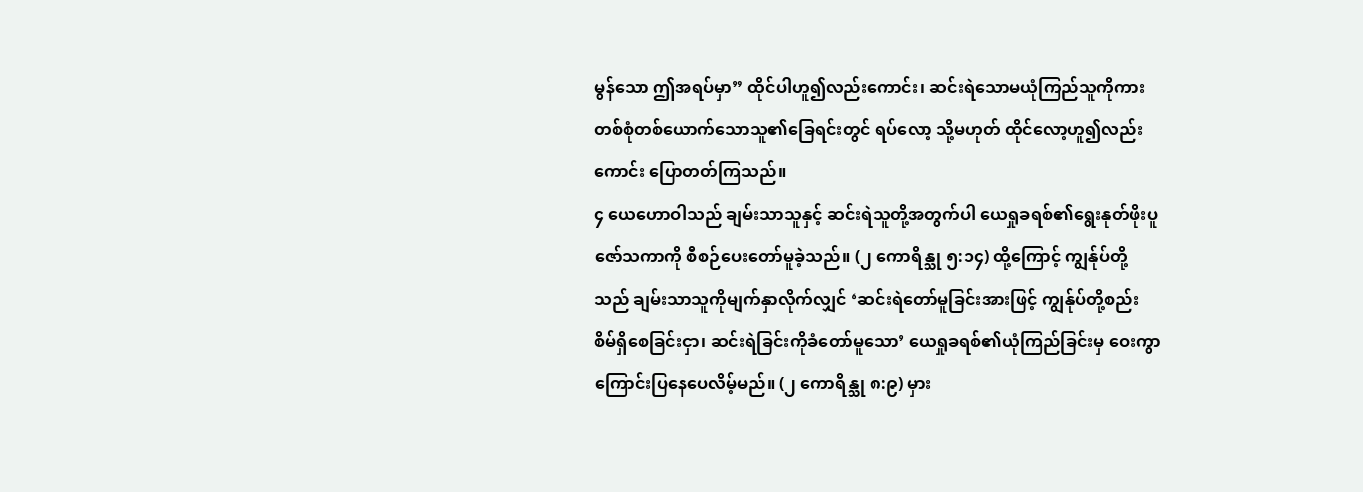မွန်သော ဤအရပ်မှာ” ထိုင်ပါဟူ၍လည်းကောင်း၊ ဆင်းရဲသောမယုံကြည်သူကိုကား တစ်စုံတစ်ယောက်သောသူ၏ခြေရင်းတွင် ရပ်လော့ သို့မဟုတ် ထိုင်လော့ဟူ၍လည်းကောင်း ပြောတတ်ကြသည်။
၄ ယေဟောဝါသည် ချမ်းသာသူနှင့် ဆင်းရဲသူတို့အတွက်ပါ ယေရှုခရစ်၏ရွေးနုတ်ဖိုးပူဇော်သကာကို စီစဉ်ပေးတော်မူခဲ့သည်။ (၂ ကောရိန္သု ၅:၁၄) ထို့ကြောင့် ကျွန်ုပ်တို့သည် ချမ်းသာသူကိုမျက်နှာလိုက်လျှင် ‘ဆင်းရဲတော်မူခြင်းအားဖြင့် ကျွန်ုပ်တို့စည်းစိမ်ရှိစေခြင်းငှာ၊ ဆင်းရဲခြင်းကိုခံတော်မူသော’ ယေရှုခရစ်၏ယုံကြည်ခြင်းမှ ဝေးကွာကြောင်းပြနေပေလိမ့်မည်။ (၂ ကောရိန္သု ၈:၉) မှား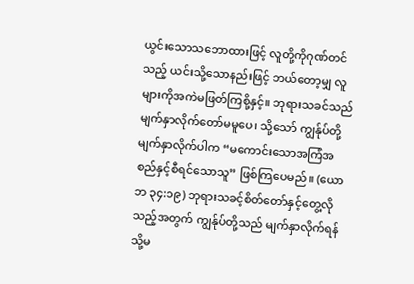ယွင်းသောသဘောထားဖြင့် လူတို့ကိုဂုဏ်တင်သည့် ယင်းသို့သောနည်းဖြင့် ဘယ်တော့မျှ လူများကိုအကဲမဖြတ်ကြစို့နှင့်။ ဘုရားသခင်သည် မျက်နှာလိုက်တော်မမူပေ၊ သို့သော် ကျွန်ုပ်တို့မျက်နှာလိုက်ပါက “မကောင်းသောအကြံအစည်နှင့်စီရင်သောသူ” ဖြစ်ကြပေမည်။ (ယောဘ ၃၄:၁၉) ဘုရားသခင့်စိတ်တော်နှင့်တွေ့လိုသည့်အတွက် ကျွန်ုပ်တို့သည် မျက်နှာလိုက်ရန် သို့မ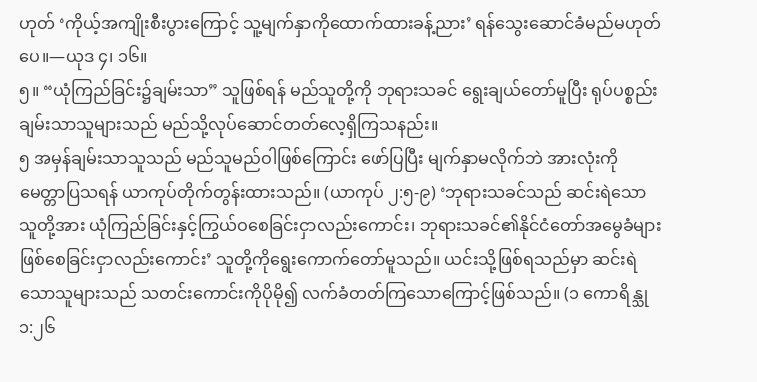ဟုတ် ‘ကိုယ့်အကျိုးစီးပွားကြောင့် သူ့မျက်နှာကိုထောက်ထားခန့်ညား’ ရန်သွေးဆောင်ခံမည်မဟုတ်ပေ။—ယုဒ ၄၊ ၁၆။
၅။ “ယုံကြည်ခြင်း၌ချမ်းသာ” သူဖြစ်ရန် မည်သူတို့ကို ဘုရားသခင် ရွေးချယ်တော်မူပြီး ရုပ်ပစ္စည်းချမ်းသာသူများသည် မည်သို့လုပ်ဆောင်တတ်လေ့ရှိကြသနည်း။
၅ အမှန်ချမ်းသာသူသည် မည်သူမည်ဝါဖြစ်ကြောင်း ဖော်ပြပြီး မျက်နှာမလိုက်ဘဲ အားလုံးကို မေတ္တာပြသရန် ယာကုပ်တိုက်တွန်းထားသည်။ (ယာကုပ် ၂:၅-၉) ‘ဘုရားသခင်သည် ဆင်းရဲသောသူတို့အား ယုံကြည်ခြင်းနှင့်ကြွယ်ဝစေခြင်းငှာလည်းကောင်း၊ ဘုရားသခင်၏နိုင်ငံတော်အမွေခံများ ဖြစ်စေခြင်းငှာလည်းကောင်း’ သူတို့ကိုရွေးကောက်တော်မူသည်။ ယင်းသို့ဖြစ်ရသည်မှာ ဆင်းရဲသောသူများသည် သတင်းကောင်းကိုပိုမို၍ လက်ခံတတ်ကြသောကြောင့်ဖြစ်သည်။ (၁ ကောရိန္သု ၁:၂၆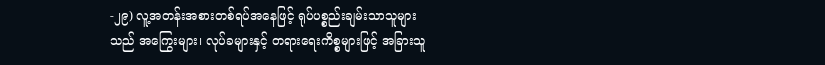-၂၉) လူ့အတန်းအစားတစ်ရပ်အနေဖြင့် ရုပ်ပစ္စည်းချမ်းသာသူများသည် အကြွေးများ၊ လုပ်ခများနှင့် တရားရေးကိစ္စများဖြင့် အခြားသူ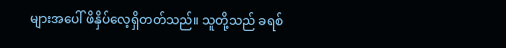များအပေါ် ဖိနှိပ်လေ့ရှိတတ်သည်။ သူတို့သည် ခရစ်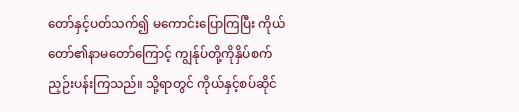တော်နှင့်ပတ်သက်၍ မကောင်းပြောကြပြီး ကိုယ်တော်၏နာမတော်ကြောင့် ကျွန်ုပ်တို့ကိုနှိပ်စက်ညှဉ်းပန်းကြသည်။ သို့ရာတွင် ကိုယ်နှင့်စပ်ဆိုင်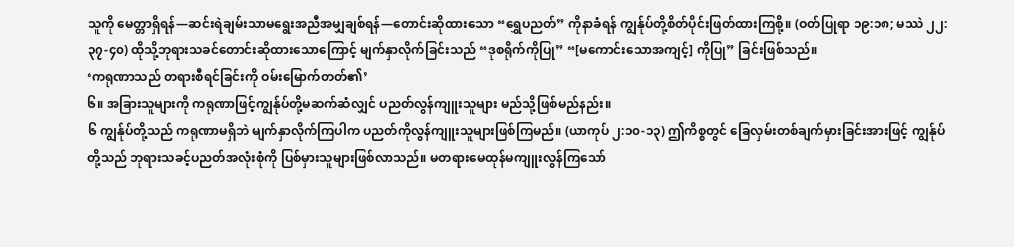သူကို မေတ္တာရှိရန်—ဆင်းရဲချမ်းသာမရွေးအညီအမျှချစ်ရန်—တောင်းဆိုထားသော “ရွှေပညတ်” ကိုနာခံရန် ကျွန်ုပ်တို့စိတ်ပိုင်းဖြတ်ထားကြစို့။ (ဝတ်ပြုရာ ၁၉:၁၈; မဿဲ ၂၂:၃၇-၄၀) ထိုသို့ဘုရားသခင်တောင်းဆိုထားသောကြောင့် မျက်နှာလိုက်ခြင်းသည် “ဒုစရိုက်ကိုပြု” “[မကောင်းသောအကျင့်] ကိုပြု” ခြင်းဖြစ်သည်။
‘ကရုဏာသည် တရားစီရင်ခြင်းကို ဝမ်းမြောက်တတ်၏’
၆။ အခြားသူများကို ကရုဏာဖြင့်ကျွန်ုပ်တို့မဆက်ဆံလျှင် ပညတ်လွန်ကျူးသူများ မည်သို့ဖြစ်မည်နည်း။
၆ ကျွန်ုပ်တို့သည် ကရုဏာမရှိဘဲ မျက်နှာလိုက်ကြပါက ပညတ်ကိုလွန်ကျူးသူများဖြစ်ကြမည်။ (ယာကုပ် ၂:၁၀-၁၃) ဤကိစ္စတွင် ခြေလှမ်းတစ်ချက်မှားခြင်းအားဖြင့် ကျွန်ုပ်တို့သည် ဘုရားသခင့်ပညတ်အလုံးစုံကို ပြစ်မှားသူများဖြစ်လာသည်။ မတရားမေထုန်မကျူးလွန်ကြသော်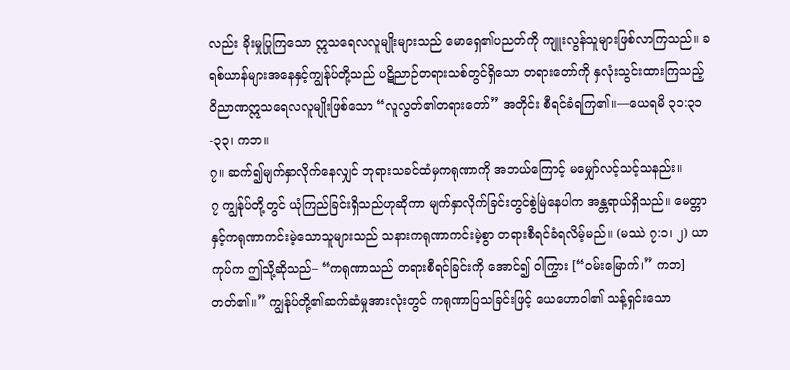လည်း ခိုးမှုပြုကြသော ဣသရေလလူမျိုးများသည် မောရှေ၏ပညတ်ကို ကျူးလွန်သူများဖြစ်လာကြသည်။ ခရစ်ယာန်များအနေနှင့်ကျွန်ုပ်တို့သည် ပဋိညာဉ်တရားသစ်တွင်ရှိသော တရားတော်ကို နှလုံးသွင်းထားကြသည့် ဝိညာဏဣသရေလလူမျိုးဖြစ်သော “လူလွတ်၏တရားတော်” အတိုင်း စီရင်ခံရကြ၏။—ယေရမိ ၃၁:၃၁-၃၃၊ ကဘ။
၇။ ဆက်၍မျက်နှာလိုက်နေလျှင် ဘုရားသခင်ထံမှကရုဏာကို အဘယ်ကြောင့် မမျှော်လင့်သင့်သနည်း။
၇ ကျွန်ုပ်တို့တွင် ယုံကြည်ခြင်းရှိသည်ဟုဆိုကာ မျက်နှာလိုက်ခြင်းတွင်စွဲမြဲနေပါက အန္တရာယ်ရှိသည်။ မေတ္တာနှင့်ကရုဏာကင်းမဲ့သောသူများသည် သနားကရုဏာကင်းမဲ့စွာ တရားစီရင်ခံရလိမ့်မည်။ (မဿဲ ၇:၁၊ ၂) ယာကုပ်က ဤသို့ဆိုသည်– “ကရုဏာသည် တရားစီရင်ခြင်းကို အောင်၍ ဝါကြွား [“ဝမ်းမြောက်၊” ကဘ] တတ်၏။” ကျွန်ုပ်တို့၏ဆက်ဆံမှုအားလုံးတွင် ကရုဏာပြသခြင်းဖြင့် ယေဟောဝါ၏ သန့်ရှင်းသော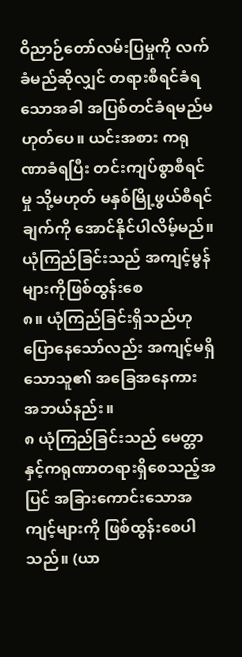ဝိညာဉ်တော်လမ်းပြမှုကို လက်ခံမည်ဆိုလျှင် တရားစီရင်ခံရသောအခါ အပြစ်တင်ခံရမည်မဟုတ်ပေ။ ယင်းအစား ကရုဏာခံရပြီး တင်းကျပ်စွာစီရင်မှု သို့မဟုတ် မနှစ်မြို့ဖွယ်စီရင်ချက်ကို အောင်နိုင်ပါလိမ့်မည်။
ယုံကြည်ခြင်းသည် အကျင့်မွန်များကိုဖြစ်ထွန်းစေ
၈။ ယုံကြည်ခြင်းရှိသည်ဟု ပြောနေသော်လည်း အကျင့်မရှိသောသူ၏ အခြေအနေကား အဘယ်နည်း။
၈ ယုံကြည်ခြင်းသည် မေတ္တာနှင့်ကရုဏာတရားရှိစေသည့်အပြင် အခြားကောင်းသောအကျင့်များကို ဖြစ်ထွန်းစေပါသည်။ (ယာ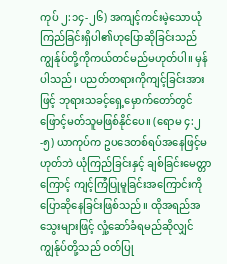ကုပ် ၂:၁၄-၂၆) အကျင့်ကင်းမဲ့သောယုံကြည်ခြင်းရှိပါ၏ဟုပြောဆိုခြင်းသည် ကျွန်ုပ်တို့ကိုကယ်တင်မည်မဟုတ်ပါ။ မှန်ပါသည်၊ ပညတ်တရားကိုကျင့်ခြင်းအားဖြင့် ဘုရားသခင့်ရှေ့မှောက်တော်တွင် ဖြောင့်မတ်သူမဖြစ်နိုင်ပေ။ (ရောမ ၄:၂-၅) ယာကုပ်က ဥပဒေတစ်ရပ်အနေဖြင့်မဟုတ်ဘဲ ယုံကြည်ခြင်းနှင့် ချစ်ခြင်းမေတ္တာကြောင့် ကျင့်ကြံပြုမူခြင်းအကြောင်းကို ပြောဆိုနေခြင်းဖြစ်သည်။ ထိုအရည်အသွေးများဖြင့် လှုံ့ဆော်ခံရမည်ဆိုလျှင် ကျွန်ုပ်တို့သည် ဝတ်ပြု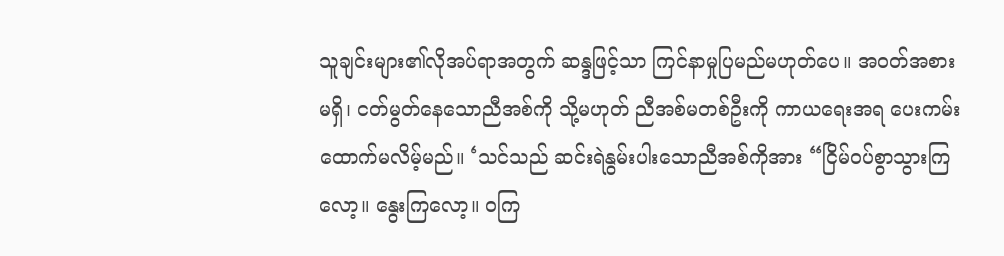သူချင်းများ၏လိုအပ်ရာအတွက် ဆန္ဒဖြင့်သာ ကြင်နာမှုပြမည်မဟုတ်ပေ။ အဝတ်အစားမရှိ၊ ငတ်မွတ်နေသောညီအစ်ကို သို့မဟုတ် ညီအစ်မတစ်ဦးကို ကာယရေးအရ ပေးကမ်းထောက်မလိမ့်မည်။ ‘သင်သည် ဆင်းရဲနွမ်းပါးသောညီအစ်ကိုအား “ငြိမ်ဝပ်စွာသွားကြလော့။ နွေးကြလော့။ ဝကြ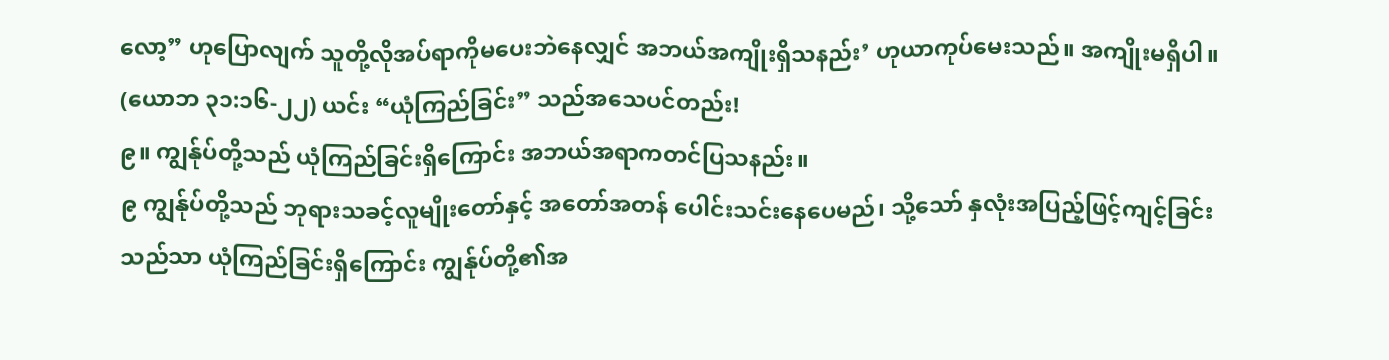လော့” ဟုပြောလျက် သူတို့လိုအပ်ရာကိုမပေးဘဲနေလျှင် အဘယ်အကျိုးရှိသနည်း’ ဟုယာကုပ်မေးသည်။ အကျိုးမရှိပါ။ (ယောဘ ၃၁:၁၆-၂၂) ယင်း “ယုံကြည်ခြင်း” သည်အသေပင်တည်း!
၉။ ကျွန်ုပ်တို့သည် ယုံကြည်ခြင်းရှိကြောင်း အဘယ်အရာကတင်ပြသနည်း။
၉ ကျွန်ုပ်တို့သည် ဘုရားသခင့်လူမျိုးတော်နှင့် အတော်အတန် ပေါင်းသင်းနေပေမည်၊ သို့သော် နှလုံးအပြည့်ဖြင့်ကျင့်ခြင်းသည်သာ ယုံကြည်ခြင်းရှိကြောင်း ကျွန်ုပ်တို့၏အ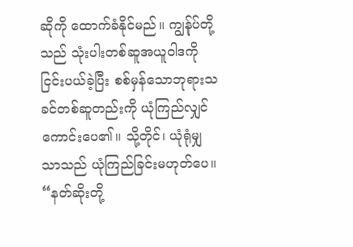ဆိုကို ထောက်ခံနိုင်မည်။ ကျွန်ုပ်တို့သည် သုံးပါးတစ်ဆူအယူဝါဒကို ငြင်းပယ်ခဲ့ပြီး စစ်မှန်သောဘုရားသခင်တစ်ဆူတည်းကို ယုံကြည်လျှင် ကောင်းပေ၏။ သို့တိုင်၊ ယုံရုံမျှသာသည် ယုံကြည်ခြင်းမဟုတ်ပေ။ “နတ်ဆိုးတို့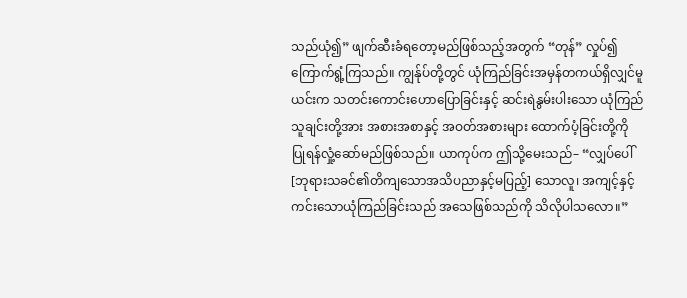သည်ယုံ၍” ဖျက်ဆီးခံရတော့မည်ဖြစ်သည့်အတွက် “တုန်” လှုပ်၍ကြောက်ရွံ့ကြသည်။ ကျွန်ုပ်တို့တွင် ယုံကြည်ခြင်းအမှန်တကယ်ရှိလျှင်မူ ယင်းက သတင်းကောင်းဟောပြောခြင်းနှင့် ဆင်းရဲနွမ်းပါးသော ယုံကြည်သူချင်းတို့အား အစားအစာနှင့် အဝတ်အစားများ ထောက်ပံ့ခြင်းတို့ကို ပြုရန်လှုံ့ဆော်မည်ဖြစ်သည်။ ယာကုပ်က ဤသို့မေးသည်– “လျှပ်ပေါ် [ဘုရားသခင်၏တိကျသောအသိပညာနှင့်မပြည့်] သောလူ၊ အကျင့်နှင့်ကင်းသောယုံကြည်ခြင်းသည် အသေဖြစ်သည်ကို သိလိုပါသလော။”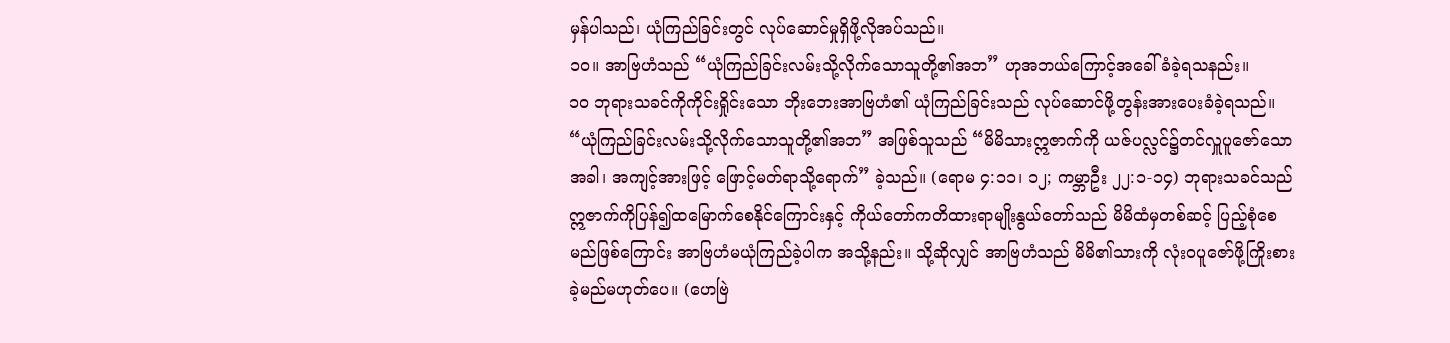မှန်ပါသည်၊ ယုံကြည်ခြင်းတွင် လုပ်ဆောင်မှုရှိဖို့လိုအပ်သည်။
၁၀။ အာဗြဟံသည် “ယုံကြည်ခြင်းလမ်းသို့လိုက်သောသူတို့၏အဘ” ဟုအဘယ်ကြောင့်အခေါ်ခံခဲ့ရသနည်း။
၁၀ ဘုရားသခင်ကိုကိုင်းရှိုင်းသော ဘိုးဘေးအာဗြဟံ၏ ယုံကြည်ခြင်းသည် လုပ်ဆောင်ဖို့တွန်းအားပေးခံခဲ့ရသည်။ “ယုံကြည်ခြင်းလမ်းသို့လိုက်သောသူတို့၏အဘ” အဖြစ်သူသည် “မိမိသားဣဇာက်ကို ယဇ်ပလ္လင်၌တင်လှူပူဇော်သောအခါ၊ အကျင့်အားဖြင့် ဖြောင့်မတ်ရာသို့ရောက်” ခဲ့သည်။ (ရောမ ၄:၁၁၊ ၁၂; ကမ္ဘာဦး ၂၂:၁-၁၄) ဘုရားသခင်သည် ဣဇာက်ကိုပြန်၍ထမြောက်စေနိုင်ကြောင်းနှင့် ကိုယ်တော်ကတိထားရာမျိုးနွယ်တော်သည် မိမိထံမှတစ်ဆင့် ပြည့်စုံစေမည်ဖြစ်ကြောင်း အာဗြဟံမယုံကြည်ခဲ့ပါက အသို့နည်း။ သို့ဆိုလျှင် အာဗြဟံသည် မိမိ၏သားကို လုံးဝပူဇော်ဖို့ကြိုးစားခဲ့မည်မဟုတ်ပေ။ (ဟေဗြဲ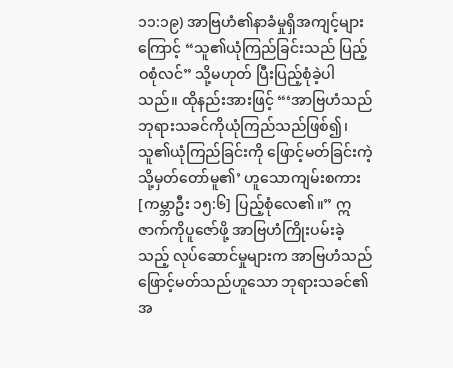၁၁:၁၉) အာဗြဟံ၏နာခံမှုရှိအကျင့်များကြောင့် “သူ၏ယုံကြည်ခြင်းသည် ပြည့်ဝစုံလင်” သို့မဟုတ် ပြီးပြည့်စုံခဲ့ပါသည်။ ထိုနည်းအားဖြင့် “‘အာဗြဟံသည် ဘုရားသခင်ကိုယုံကြည်သည်ဖြစ်၍၊ သူ၏ယုံကြည်ခြင်းကို ဖြောင့်မတ်ခြင်းကဲ့သို့မှတ်တော်မူ၏’ ဟူသောကျမ်းစကား [ကမ္ဘာဦး ၁၅:၆] ပြည့်စုံလေ၏။” ဣဇာက်ကိုပူဇော်ဖို့ အာဗြဟံကြိုးပမ်းခဲ့သည့် လုပ်ဆောင်မှုများက အာဗြဟံသည် ဖြောင့်မတ်သည်ဟူသော ဘုရားသခင်၏အ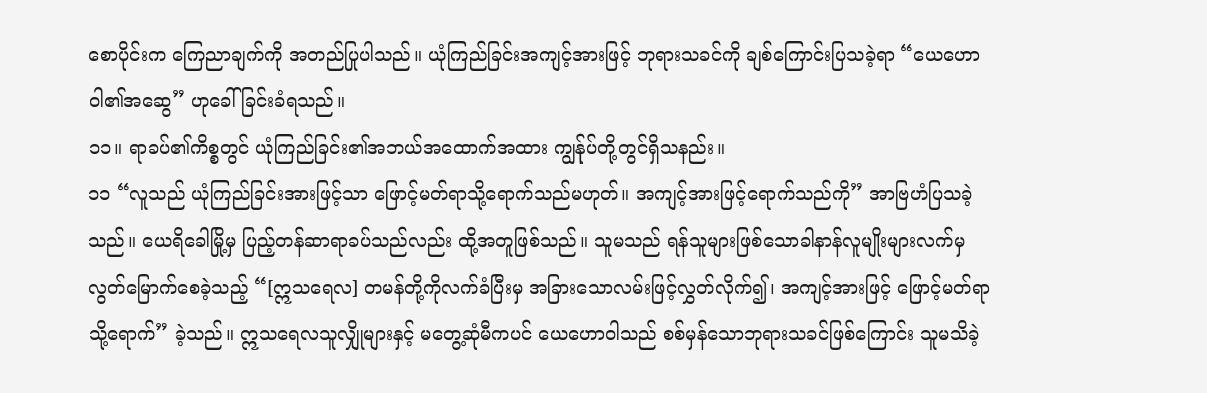စောပိုင်းက ကြေညာချက်ကို အတည်ပြုပါသည်။ ယုံကြည်ခြင်းအကျင့်အားဖြင့် ဘုရားသခင်ကို ချစ်ကြောင်းပြသခဲ့ရာ “ယေဟောဝါ၏အဆွေ” ဟုခေါ်ခြင်းခံရသည်။
၁၁။ ရာခပ်၏ကိစ္စတွင် ယုံကြည်ခြင်း၏အဘယ်အထောက်အထား ကျွန်ုပ်တို့တွင်ရှိသနည်း။
၁၁ “လူသည် ယုံကြည်ခြင်းအားဖြင့်သာ ဖြောင့်မတ်ရာသို့ရောက်သည်မဟုတ်။ အကျင့်အားဖြင့်ရောက်သည်ကို” အာဗြဟံပြသခဲ့သည်။ ယေရိခေါမြို့မှ ပြည့်တန်ဆာရာခပ်သည်လည်း ထို့အတူဖြစ်သည်။ သူမသည် ရန်သူများဖြစ်သောခါနာန်လူမျိုးများလက်မှ လွတ်မြောက်စေခဲ့သည့် “[ဣသရေလ] တမန်တို့ကိုလက်ခံပြီးမှ အခြားသောလမ်းဖြင့်လွှတ်လိုက်၍၊ အကျင့်အားဖြင့် ဖြောင့်မတ်ရာသို့ရောက်” ခဲ့သည်။ ဣသရေလသူလျှိုများနှင့် မတွေ့ဆုံမီကပင် ယေဟောဝါသည် စစ်မှန်သောဘုရားသခင်ဖြစ်ကြောင်း သူမသိခဲ့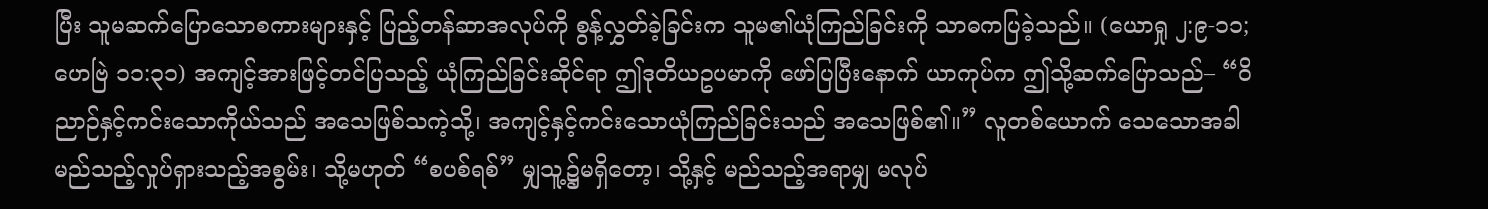ပြီး သူမဆက်ပြောသောစကားများနှင့် ပြည့်တန်ဆာအလုပ်ကို စွန့်လွှတ်ခဲ့ခြင်းက သူမ၏ယုံကြည်ခြင်းကို သာဓကပြခဲ့သည်။ (ယောရှု ၂:၉-၁၁; ဟေဗြဲ ၁၁:၃၁) အကျင့်အားဖြင့်တင်ပြသည့် ယုံကြည်ခြင်းဆိုင်ရာ ဤဒုတိယဥပမာကို ဖော်ပြပြီးနောက် ယာကုပ်က ဤသို့ဆက်ပြောသည်– “ဝိညာဉ်နှင့်ကင်းသောကိုယ်သည် အသေဖြစ်သကဲ့သို့၊ အကျင့်နှင့်ကင်းသောယုံကြည်ခြင်းသည် အသေဖြစ်၏။” လူတစ်ယောက် သေသောအခါ မည်သည့်လှုပ်ရှားသည့်အစွမ်း၊ သို့မဟုတ် “စပစ်ရစ်” မျှသူ့၌မရှိတော့၊ သို့နှင့် မည်သည့်အရာမျှ မလုပ်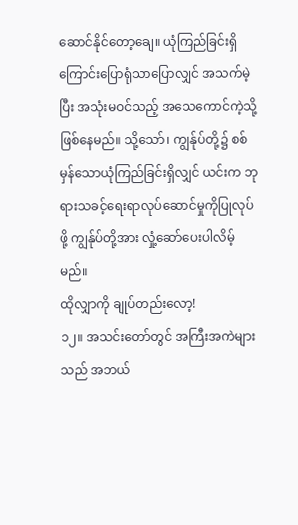ဆောင်နိုင်တော့ချေ။ ယုံကြည်ခြင်းရှိကြောင်းပြောရုံသာပြောလျှင် အသက်မဲ့ပြီး အသုံးမဝင်သည့် အသေကောင်ကဲ့သို့ ဖြစ်နေမည်။ သို့သော်၊ ကျွန်ုပ်တို့၌ စစ်မှန်သောယုံကြည်ခြင်းရှိလျှင် ယင်းက ဘုရားသခင့်ရေးရာလုပ်ဆောင်မှုကိုပြုလုပ်ဖို့ ကျွန်ုပ်တို့အား လှုံ့ဆော်ပေးပါလိမ့်မည်။
ထိုလျှာကို ချုပ်တည်းလော့!
၁၂။ အသင်းတော်တွင် အကြီးအကဲများသည် အဘယ်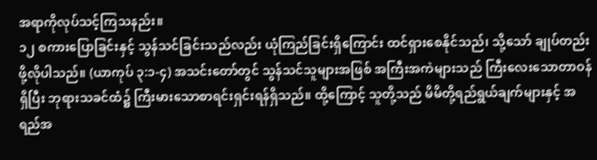အရာကိုလုပ်သင့်ကြသနည်း။
၁၂ စကားပြောခြင်းနှင့် သွန်သင်ခြင်းသည်လည်း ယုံကြည်ခြင်းရှိကြောင်း ထင်ရှားစေနိုင်သည်၊ သို့သော် ချုပ်တည်းဖို့လိုပါသည်။ (ယာကုပ် ၃:၁-၄) အသင်းတော်တွင် သွန်သင်သူများအဖြစ် အကြီးအကဲများသည် ကြီးလေးသောတာဝန်ရှိပြီး ဘုရားသခင်ထံ၌ ကြီးမားသောစာရင်းရှင်းရန်ရှိသည်။ ထို့ကြောင့် သူတို့သည် မိမိတို့ရည်ရွယ်ချက်များနှင့် အရည်အ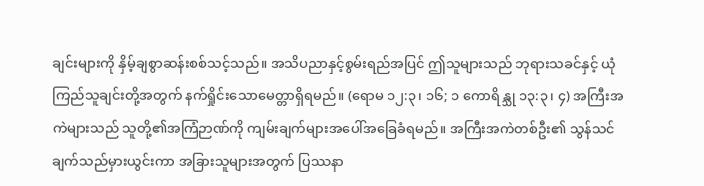ချင်းများကို နှိမ့်ချစွာဆန်းစစ်သင့်သည်။ အသိပညာနှင့်စွမ်းရည်အပြင် ဤသူများသည် ဘုရားသခင်နှင့် ယုံကြည်သူချင်းတို့အတွက် နက်ရှိုင်းသောမေတ္တာရှိရမည်။ (ရောမ ၁၂:၃၊ ၁၆; ၁ ကောရိန္သု ၁၃:၃၊ ၄) အကြီးအကဲများသည် သူတို့၏အကြံဉာဏ်ကို ကျမ်းချက်များအပေါ်အခြေခံရမည်။ အကြီးအကဲတစ်ဦး၏ သွန်သင်ချက်သည်မှားယွင်းကာ အခြားသူများအတွက် ပြဿနာ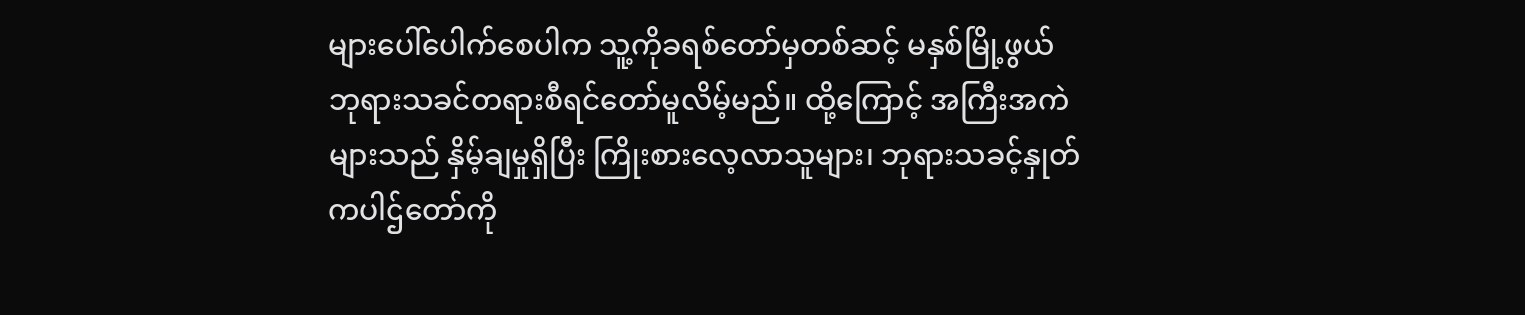များပေါ်ပေါက်စေပါက သူ့ကိုခရစ်တော်မှတစ်ဆင့် မနှစ်မြို့ဖွယ် ဘုရားသခင်တရားစီရင်တော်မူလိမ့်မည်။ ထို့ကြောင့် အကြီးအကဲများသည် နှိမ့်ချမှုရှိပြီး ကြိုးစားလေ့လာသူများ၊ ဘုရားသခင့်နှုတ်ကပါဌ်တော်ကို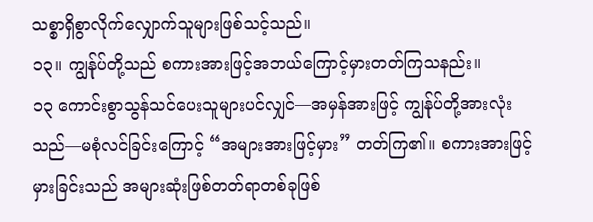သစ္စာရှိစွာလိုက်လျှောက်သူများဖြစ်သင့်သည်။
၁၃။ ကျွန်ုပ်တို့သည် စကားအားဖြင့်အဘယ်ကြောင့်မှားတတ်ကြသနည်း။
၁၃ ကောင်းစွာသွန်သင်ပေးသူများပင်လျှင်—အမှန်အားဖြင့် ကျွန်ုပ်တို့အားလုံးသည်—မစုံလင်ခြင်းကြောင့် “အများအားဖြင့်မှား” တတ်ကြ၏။ စကားအားဖြင့်မှားခြင်းသည် အများဆုံးဖြစ်တတ်ရာတစ်ခုဖြစ်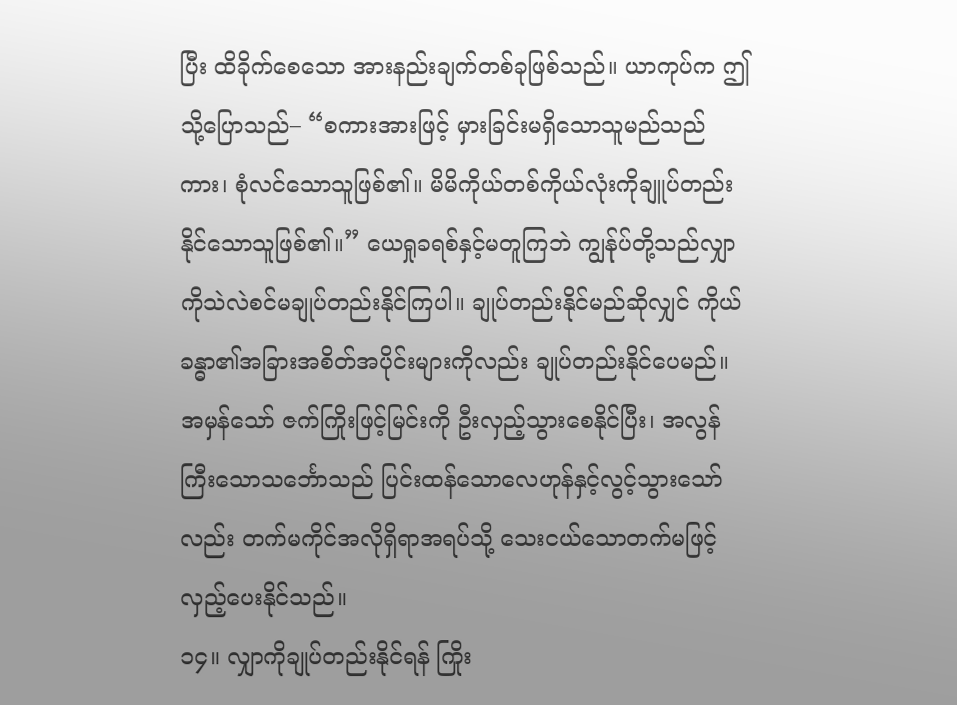ပြီး ထိခိုက်စေသော အားနည်းချက်တစ်ခုဖြစ်သည်။ ယာကုပ်က ဤသို့ပြောသည်– “စကားအားဖြင့် မှားခြင်းမရှိသောသူမည်သည်ကား၊ စုံလင်သောသူဖြစ်၏။ မိမိကိုယ်တစ်ကိုယ်လုံးကိုချူပ်တည်းနိုင်သောသူဖြစ်၏။” ယေရှုခရစ်နှင့်မတူကြဘဲ ကျွန်ုပ်တို့သည်လျှာကိုသဲလဲစင်မချုပ်တည်းနိုင်ကြပါ။ ချုပ်တည်းနိုင်မည်ဆိုလျှင် ကိုယ်ခန္ဓာ၏အခြားအစိတ်အပိုင်းများကိုလည်း ချုပ်တည်းနိုင်ပေမည်။ အမှန်သော် ဇက်ကြိုးဖြင့်မြင်းကို ဦးလှည့်သွားစေနိုင်ပြီး၊ အလွန်ကြီးသောသင်္ဘောသည် ပြင်းထန်သောလေဟုန်နှင့်လွင့်သွားသော်လည်း တက်မကိုင်အလိုရှိရာအရပ်သို့ သေးငယ်သောတက်မဖြင့်လှည့်ပေးနိုင်သည်။
၁၄။ လျှာကိုချုပ်တည်းနိုင်ရန် ကြိုး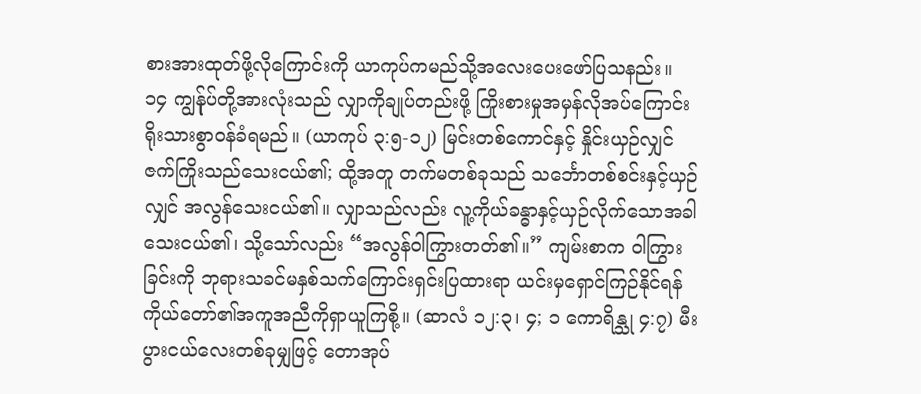စားအားထုတ်ဖို့လိုကြောင်းကို ယာကုပ်ကမည်သို့အလေးပေးဖော်ပြသနည်း။
၁၄ ကျွန်ုပ်တို့အားလုံးသည် လျှာကိုချုပ်တည်းဖို့ ကြိုးစားမှုအမှန်လိုအပ်ကြောင်း ရိုးသားစွာဝန်ခံရမည်။ (ယာကုပ် ၃:၅-၁၂) မြင်းတစ်ကောင်နှင့် နှိုင်းယှဉ်လျှင် ဇက်ကြိုးသည်သေးငယ်၏; ထို့အတူ တက်မတစ်ခုသည် သင်္ဘောတစ်စင်းနှင့်ယှဉ်လျှင် အလွန်သေးငယ်၏။ လျှာသည်လည်း လူ့ကိုယ်ခန္ဓာနှင့်ယှဉ်လိုက်သောအခါ သေးငယ်၏၊ သို့သော်လည်း “အလွန်ဝါကြွားတတ်၏။” ကျမ်းစာက ဝါကြွားခြင်းကို ဘုရားသခင်မနှစ်သက်ကြောင်းရှင်းပြထားရာ ယင်းမှရှောင်ကြဉ်နိုင်ရန် ကိုယ်တော်၏အကူအညီကိုရှာယူကြစို့။ (ဆာလံ ၁၂:၃၊ ၄; ၁ ကောရိန္သု ၄:၇) မီးပွားငယ်လေးတစ်ခုမျှဖြင့် တောအုပ်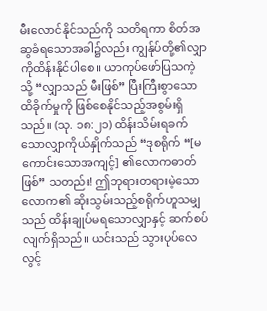မီးလောင်နိုင်သည်ကို သတိရကာ စိတ်အဆွခံရသောအခါ၌လည်း ကျွန်ုပ်တို့၏လျှာကိုထိန်းနိုင်ပါစေ။ ယာကုပ်ဖော်ပြသကဲ့သို့ “လျှာသည် မီးဖြစ်” ပြီးကြီးစွာသောထိခိုက်မှုကို ဖြစ်စေနိုင်သည့်အစွမ်းရှိသည်။ (သု. ၁၈:၂၁) ထိန်းသိမ်းရခက်သောလျှာကိုယ်နှိုက်သည် “ဒုစရိုက် “[မကောင်းသောအကျင့်] ၏လောကဓာတ်ဖြစ်” သတည်း! ဤဘုရားတရားမဲ့သောလောက၏ ဆိုးသွမ်းသည့်စရိုက်ဟူသမျှသည် ထိန်းချုပ်မရသောလျှာနှင့် ဆက်စပ်လျက်ရှိသည်။ ယင်းသည် သွားပုပ်လေလွင့်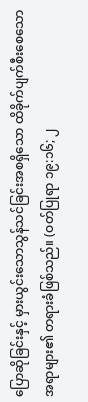ပြောဆိုခြင်းနှင့် မှားယွင်းသောသွန်သင်ခြင်းအစရှိသော ထိခိုက်ပျက်စီးစေသောအရာများ၏ တရားခံဖြစ်သည်။ (ဝတ်ပြုရာ ၁၉:၁၆; ၂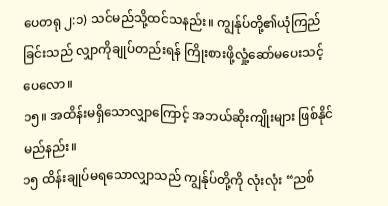ပေတရု ၂:၁) သင်မည်သို့ထင်သနည်း။ ကျွန်ုပ်တို့၏ယုံကြည်ခြင်းသည် လျှာကိုချုပ်တည်းရန် ကြိုးစားဖို့လှုံ့ဆော်မပေးသင့်ပေလော။
၁၅။ အထိန်းမရှိသောလျှာကြောင့် အဘယ်ဆိုးကျိုးများ ဖြစ်နိုင်မည်နည်း။
၁၅ ထိန်းချုပ်မရသောလျှာသည် ကျွန်ုပ်တို့ကို လုံးလုံး “ညစ်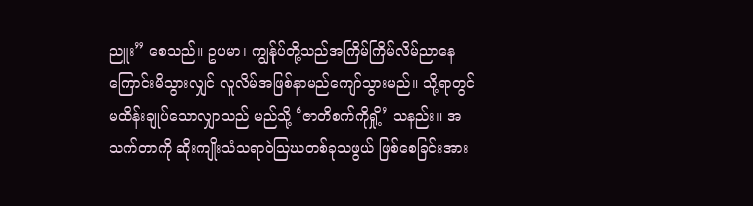ညူး” စေသည်။ ဥပမာ၊ ကျွန်ုပ်တို့သည်အကြိမ်ကြိမ်လိမ်ညာနေကြောင်းမိသွားလျှင် လူလိမ်အဖြစ်နာမည်ကျော်သွားမည်။ သို့ရာတွင် မထိန်းချုပ်သောလျှာသည် မည်သို့ ‘ဇာတိစက်ကိုရှို့’ သနည်း။ အသက်တာကို ဆိုးကျိုးသံသရာဝဲသြဃတစ်ခုသဖွယ် ဖြစ်စေခြင်းအား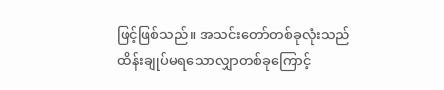ဖြင့်ဖြစ်သည်။ အသင်းတော်တစ်ခုလုံးသည် ထိန်းချုပ်မရသောလျှာတစ်ခုကြောင့်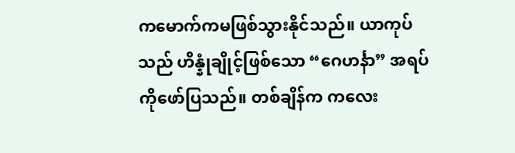ကမောက်ကမဖြစ်သွားနိုင်သည်။ ယာကုပ်သည် ဟိန္နုံချိုင့်ဖြစ်သော “ဂေဟင်္နာ” အရပ်ကိုဖော်ပြသည်။ တစ်ချိန်က ကလေး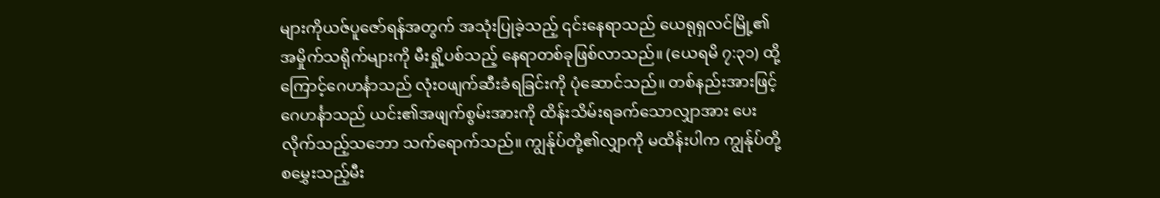များကိုယဇ်ပူဇော်ရန်အတွက် အသုံးပြုခဲ့သည့် ၎င်းနေရာသည် ယေရုရှလင်မြို့၏ အမှိုက်သရိုက်များကို မီးရှို့ပစ်သည့် နေရာတစ်ခုဖြစ်လာသည်။ (ယေရမိ ၇:၃၁) ထို့ကြောင့်ဂေဟင်္နာသည် လုံးဝဖျက်ဆီးခံရခြင်းကို ပုံဆောင်သည်။ တစ်နည်းအားဖြင့် ဂေဟင်္နာသည် ယင်း၏အဖျက်စွမ်းအားကို ထိန်းသိမ်းရခက်သောလျှာအား ပေးလိုက်သည့်သဘော သက်ရောက်သည်။ ကျွန်ုပ်တို့၏လျှာကို မထိန်းပါက ကျွန်ုပ်တို့စမွှေးသည့်မီး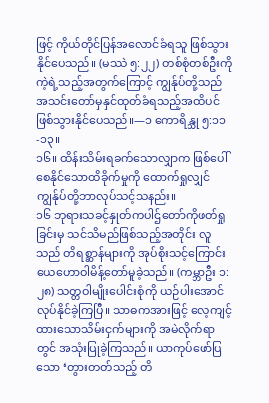ဖြင့် ကိုယ်တိုင်ပြန်အလောင်ခံရသူ ဖြစ်သွားနိုင်ပေသည်။ (မဿဲ ၅:၂၂) တစ်စုံတစ်ဦးကို ကဲ့ရဲ့သည့်အတွက်ကြောင့် ကျွန်ုပ်တို့သည် အသင်းတော်မှနှင်ထုတ်ခံရသည့်အထိပင် ဖြစ်သွားနိုင်ပေသည်။—၁ ကောရိန္သု ၅:၁၁-၁၃။
၁၆။ ထိန်းသိမ်းရခက်သောလျှာက ဖြစ်ပေါ်စေနိုင်သောထိခိုက်မှုကို ထောက်ရှုလျှင် ကျွန်ုပ်တို့ဘာလုပ်သင့်သနည်း။
၁၆ ဘုရားသခင့်နှုတ်ကပါဌ်တော်ကိုဖတ်ရှုခြင်းမှ သင်သိမည်ဖြစ်သည့်အတိုင်း လူသည် တိရစ္ဆာန်များကို အုပ်စိုးသင့်ကြောင်း ယေဟောဝါမိန့်တော်မူခဲ့သည်။ (ကမ္ဘာဦး ၁:၂၈) သတ္တဝါမျိုးပေါင်းစုံကို ယဉ်ပါးအောင်လုပ်နိုင်ခဲ့ကြပြီ။ သာဓကအားဖြင့် လေ့ကျင့်ထားသောသိမ်းငှက်များကို အမဲလိုက်ရာတွင် အသုံးပြုခဲ့ကြသည်။ ယာကုပ်ဖော်ပြသော ‘တွားတတ်သည့် တိ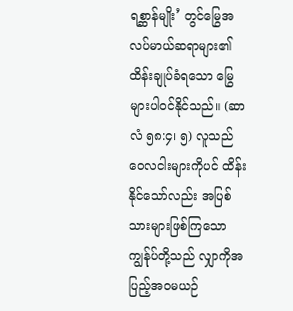ရစ္ဆာန်မျိုး’ တွင်မြွေအလပ်မာယ်ဆရာများ၏ ထိန်းချုပ်ခံရသော မြွေများပါဝင်နိုင်သည်။ (ဆာလံ ၅၈:၄၊ ၅) လူသည် ဝေလငါးများကိုပင် ထိန်းနိုင်သော်လည်း အပြစ်သားများဖြစ်ကြသော ကျွန်ုပ်တို့သည် လျှာကိုအပြည့်အဝမယဉ်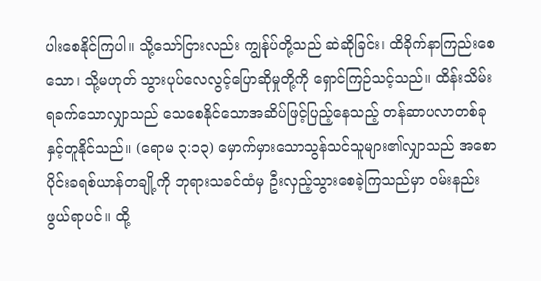ပါးစေနိုင်ကြပါ။ သို့သော်ငြားလည်း ကျွန်ုပ်တို့သည် ဆဲဆိုခြင်း၊ ထိခိုက်နာကြည်းစေသော၊ သို့မဟုတ် သွားပုပ်လေလွင့်ပြောဆိုမှုတို့ကို ရှောင်ကြဉ်သင့်သည်။ ထိန်းသိမ်းရခက်သောလျှာသည် သေစေနိုင်သောအဆိပ်ဖြင့်ပြည့်နေသည့် တန်ဆာပလာတစ်ခုနှင့်တူနိုင်သည်။ (ရောမ ၃:၁၃) မှောက်မှားသောသွန်သင်သူများ၏လျှာသည် အစောပိုင်းခရစ်ယာန်တချို့ကို ဘုရားသခင်ထံမှ ဦးလှည့်သွားစေခဲ့ကြသည်မှာ ဝမ်းနည်းဖွယ်ရာပင်။ ထို့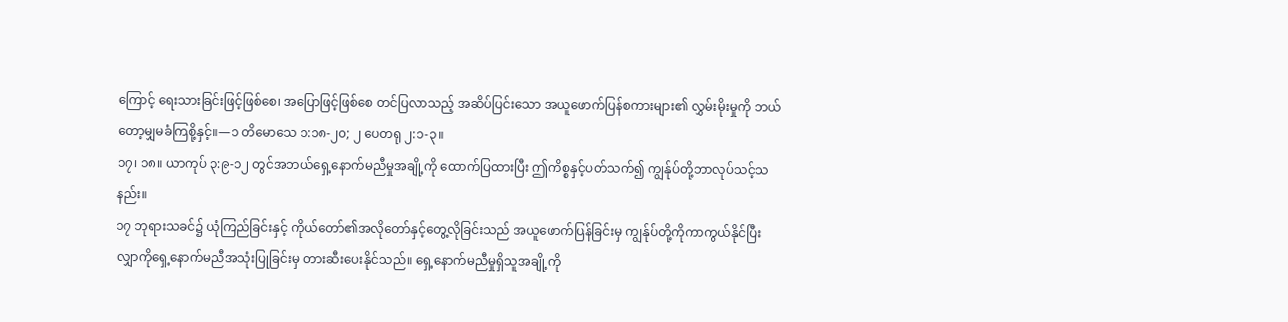ကြောင့် ရေးသားခြင်းဖြင့်ဖြစ်စေ၊ အပြောဖြင့်ဖြစ်စေ တင်ပြလာသည့် အဆိပ်ပြင်းသော အယူဖောက်ပြန်စကားများ၏ လွှမ်းမိုးမှုကို ဘယ်တော့မျှမခံကြစို့နှင့်။—၁ တိမောသေ ၁:၁၈-၂၀; ၂ ပေတရု ၂:၁-၃။
၁၇၊ ၁၈။ ယာကုပ် ၃:၉-၁၂ တွင်အဘယ်ရှေ့နောက်မညီမှုအချို့ကို ထောက်ပြထားပြီး ဤကိစ္စနှင့်ပတ်သက်၍ ကျွန်ုပ်တို့ဘာလုပ်သင့်သနည်း။
၁၇ ဘုရားသခင်၌ ယုံကြည်ခြင်းနှင့် ကိုယ်တော်၏အလိုတော်နှင့်တွေ့လိုခြင်းသည် အယူဖောက်ပြန်ခြင်းမှ ကျွန်ုပ်တို့ကိုကာကွယ်နိုင်ပြီး လျှာကိုရှေ့နောက်မညီအသုံးပြုခြင်းမှ တားဆီးပေးနိုင်သည်။ ရှေ့နောက်မညီမှုရှိသူအချို့ကို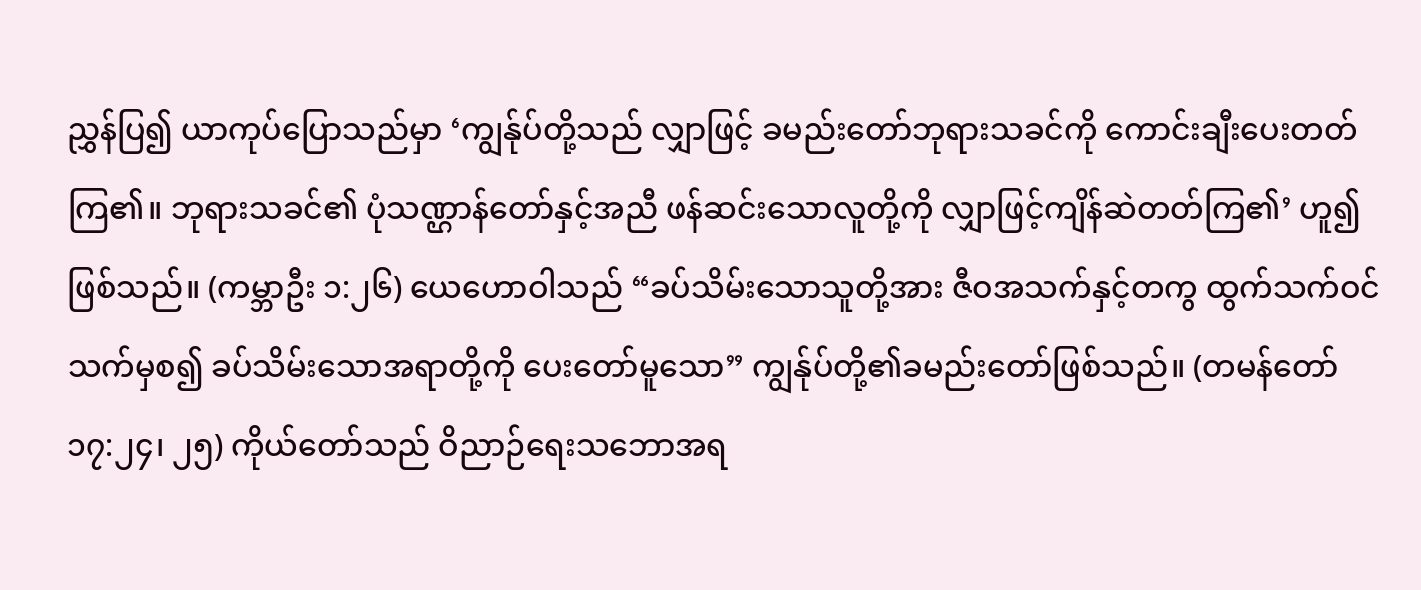ညွှန်ပြ၍ ယာကုပ်ပြောသည်မှာ ‘ကျွန်ုပ်တို့သည် လျှာဖြင့် ခမည်းတော်ဘုရားသခင်ကို ကောင်းချီးပေးတတ်ကြ၏။ ဘုရားသခင်၏ ပုံသဏ္ဌာန်တော်နှင့်အညီ ဖန်ဆင်းသောလူတို့ကို လျှာဖြင့်ကျိန်ဆဲတတ်ကြ၏’ ဟူ၍ဖြစ်သည်။ (ကမ္ဘာဦး ၁:၂၆) ယေဟောဝါသည် “ခပ်သိမ်းသောသူတို့အား ဇီဝအသက်နှင့်တကွ ထွက်သက်ဝင်သက်မှစ၍ ခပ်သိမ်းသောအရာတို့ကို ပေးတော်မူသော” ကျွန်ုပ်တို့၏ခမည်းတော်ဖြစ်သည်။ (တမန်တော် ၁၇:၂၄၊ ၂၅) ကိုယ်တော်သည် ဝိညာဉ်ရေးသဘောအရ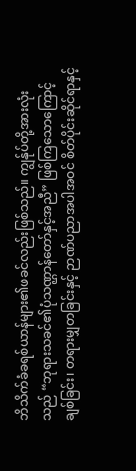ဘိသိက်ခံခရစ်ယာန်များ၏ဖခင်လည်းဖြစ်သည်။ ကျွန်ုပ်တို့အားလုံးသည် “ဘုရားသခင်၏ပုံသဏ္ဌာန်တော်နှင့်အညီ” ဖြစ်ကြသောကြောင့် ချစ်ခြင်း၊ တရားမျှတခြင်းနှင့် ဉာဏ်ပညာအပါအဝင် စိတ်ပိုင်းဆိုင်ရာနှင့်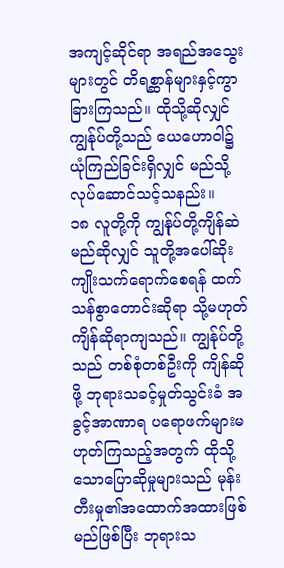အကျင့်ဆိုင်ရာ အရည်အသွေးများတွင် တိရစ္ဆာန်များနှင့်ကွာခြားကြသည်။ ထိုသို့ဆိုလျှင် ကျွန်ုပ်တို့သည် ယေဟောဝါ၌ယုံကြည်ခြင်းရှိလျှင် မည်သို့လုပ်ဆောင်သင့်သနည်း။
၁၈ လူတို့ကို ကျွန်ုပ်တို့ကျိန်ဆဲမည်ဆိုလျှင် သူတို့အပေါ်ဆိုးကျိုးသက်ရောက်စေရန် ထက်သန်စွာတောင်းဆိုရာ သို့မဟုတ် ကျိန်ဆိုရာကျသည်။ ကျွန်ုပ်တို့သည် တစ်စုံတစ်ဦးကို ကျိန်ဆိုဖို့ ဘုရားသခင့်မှုတ်သွင်းခံ အခွင့်အာဏာရ ပရောဖက်များမဟုတ်ကြသည့်အတွက် ထိုသို့သောပြောဆိုမှုများသည် မုန်းတီးမှု၏အထောက်အထားဖြစ်မည်ဖြစ်ပြီး ဘုရားသ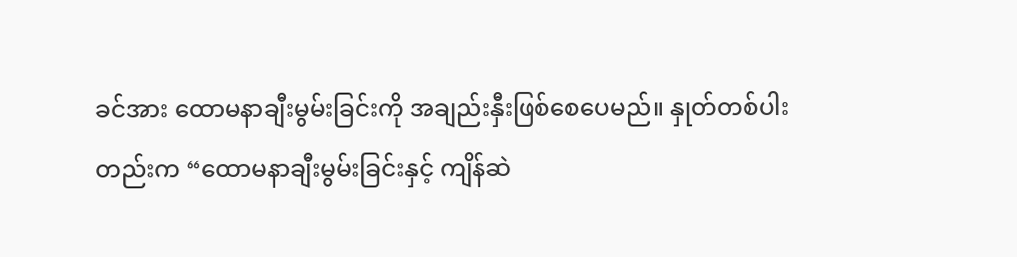ခင်အား ထောမနာချီးမွမ်းခြင်းကို အချည်းနှီးဖြစ်စေပေမည်။ နှုတ်တစ်ပါးတည်းက “ထောမနာချီးမွမ်းခြင်းနှင့် ကျိန်ဆဲ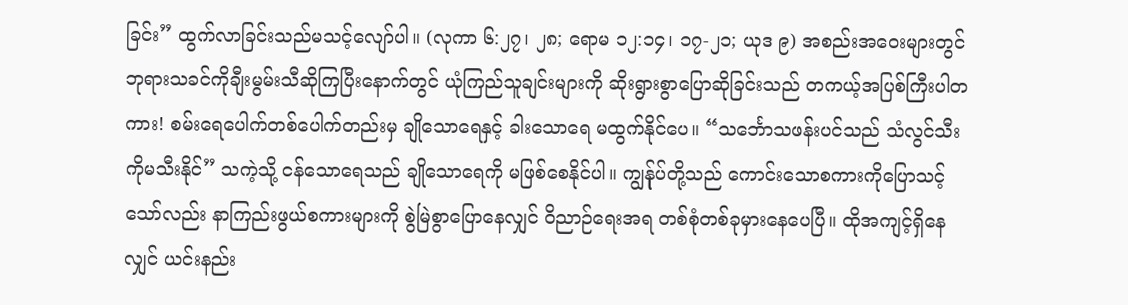ခြင်း” ထွက်လာခြင်းသည်မသင့်လျော်ပါ။ (လုကာ ၆:၂၇၊ ၂၈; ရောမ ၁၂:၁၄၊ ၁၇-၂၁; ယုဒ ၉) အစည်းအဝေးများတွင် ဘုရားသခင်ကိုချီးမွမ်းသီဆိုကြပြီးနောက်တွင် ယုံကြည်သူချင်းများကို ဆိုးရွားစွာပြောဆိုခြင်းသည် တကယ့်အပြစ်ကြီးပါတကား! စမ်းရေပေါက်တစ်ပေါက်တည်းမှ ချိုသောရေနှင့် ခါးသောရေ မထွက်နိုင်ပေ။ “သင်္ဘောသဖန်းပင်သည် သံလွင်သီးကိုမသီးနိုင်” သကဲ့သို့ ငန်သောရေသည် ချိုသောရေကို မဖြစ်စေနိုင်ပါ။ ကျွန်ုပ်တို့သည် ကောင်းသောစကားကိုပြောသင့်သော်လည်း နာကြည်းဖွယ်စကားများကို စွဲမြဲစွာပြောနေလျှင် ဝိညာဉ်ရေးအရ တစ်စုံတစ်ခုမှားနေပေပြီ။ ထိုအကျင့်ရှိနေလျှင် ယင်းနည်း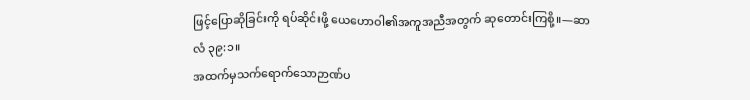ဖြင့်ပြောဆိုခြင်းကို ရပ်ဆိုင်းဖို့ ယေဟောဝါ၏အကူအညီအတွက် ဆုတောင်းကြစို့။—ဆာလံ ၃၉:၁။
အထက်မှသက်ရောက်သောဉာဏ်ပ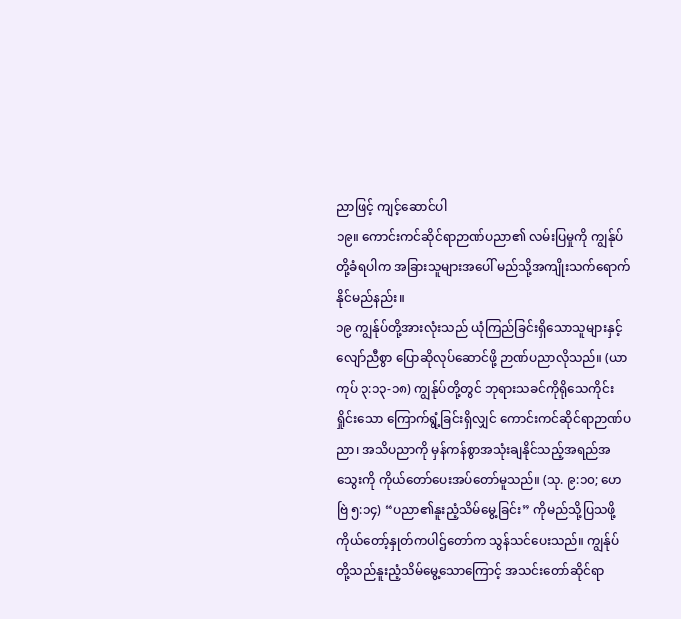ညာဖြင့် ကျင့်ဆောင်ပါ
၁၉။ ကောင်းကင်ဆိုင်ရာဉာဏ်ပညာ၏ လမ်းပြမှုကို ကျွန်ုပ်တို့ခံရပါက အခြားသူများအပေါ် မည်သို့အကျိုးသက်ရောက်နိုင်မည်နည်း။
၁၉ ကျွန်ုပ်တို့အားလုံးသည် ယုံကြည်ခြင်းရှိသောသူများနှင့် လျော်ညီစွာ ပြောဆိုလုပ်ဆောင်ဖို့ ဉာဏ်ပညာလိုသည်။ (ယာကုပ် ၃:၁၃-၁၈) ကျွန်ုပ်တို့တွင် ဘုရားသခင်ကိုရိုသေကိုင်းရှိုင်းသော ကြောက်ရွံ့ခြင်းရှိလျှင် ကောင်းကင်ဆိုင်ရာဉာဏ်ပညာ၊ အသိပညာကို မှန်ကန်စွာအသုံးချနိုင်သည့်အရည်အသွေးကို ကိုယ်တော်ပေးအပ်တော်မူသည်။ (သု. ၉:၁၀; ဟေဗြဲ ၅:၁၄) “ပညာ၏နူးညံ့သိမ်မွေ့ခြင်း” ကိုမည်သို့ပြသဖို့ ကိုယ်တော့်နှုတ်ကပါဌ်တော်က သွန်သင်ပေးသည်။ ကျွန်ုပ်တို့သည်နူးညံ့သိမ်မွေ့သောကြောင့် အသင်းတော်ဆိုင်ရာ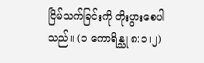ငြိမ်သက်ခြင်းကို တိုးပွားစေပါသည်။ (၁ ကောရိန္သု ၈:၁၊၂)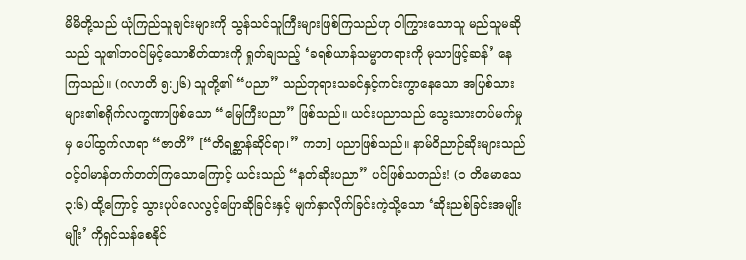မိမိတို့သည် ယုံကြည်သူချင်းများကို သွန်သင်သူကြီးများဖြစ်ကြသည်ဟု ဝါကြွားသောသူ မည်သူမဆိုသည် သူ၏ဘဝင်မြင့်သောစိတ်ထားကို ရှုတ်ချသည့် ‘ခရစ်ယာန်သမ္မာတရားကို မုသာဖြင့်ဆန်’ နေကြသည်။ (ဂလာတိ ၅:၂၆) သူတို့၏ “ပညာ” သည်ဘုရားသခင်နှင့်ကင်းကွာနေသော အပြစ်သားများ၏စရိုက်လက္ခဏာဖြစ်သော “မြေကြီးပညာ” ဖြစ်သည်။ ယင်းပညာသည် သွေးသားတပ်မက်မှုမှ ပေါ်ထွက်လာရာ “ဇာတိ” [“တိရစ္ဆာန်ဆိုင်ရာ၊” ကဘ] ပညာဖြစ်သည်။ နာမ်ဝိညာဉ်ဆိုးများသည် ဝင့်ဝါမာန်တက်တတ်ကြသောကြောင့် ယင်းသည် “နတ်ဆိုးပညာ” ပင်ဖြစ်သတည်း! (၁ တိမောသေ ၃:၆) ထို့ကြောင့် သွားပုပ်လေလွင့်ပြောဆိုခြင်းနှင့် မျက်နှာလိုက်ခြင်းကဲ့သို့သော ‘ဆိုးညစ်ခြင်းအမျိုးမျိုး’ ကိုရှင်သန်စေနိုင်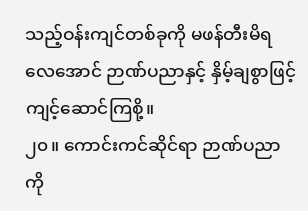သည့်ဝန်းကျင်တစ်ခုကို မဖန်တီးမိရလေအောင် ဉာဏ်ပညာနှင့် နှိမ့်ချစွာဖြင့်ကျင့်ဆောင်ကြစို့။
၂၀။ ကောင်းကင်ဆိုင်ရာ ဉာဏ်ပညာကို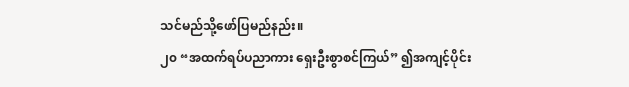သင်မည်သို့ဖော်ပြမည်နည်း။
၂၀ “အထက်ရပ်ပညာကား ရှေးဦးစွာစင်ကြယ်” ၍အကျင့်ပိုင်း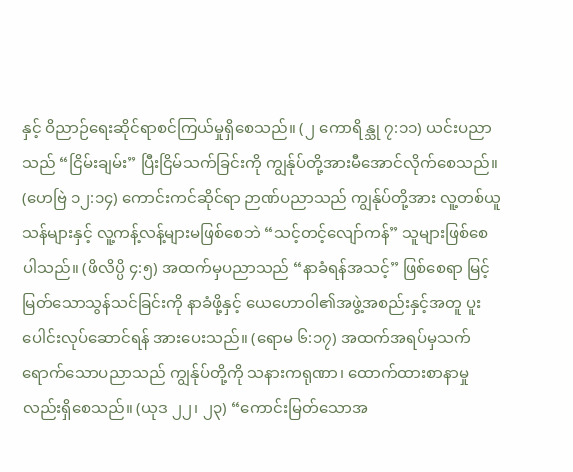နှင့် ဝိညာဉ်ရေးဆိုင်ရာစင်ကြယ်မှုရှိစေသည်။ (၂ ကောရိန္သု ၇:၁၁) ယင်းပညာသည် “ငြိမ်းချမ်း” ပြီးငြိမ်သက်ခြင်းကို ကျွန်ုပ်တို့အားမီအောင်လိုက်စေသည်။ (ဟေဗြဲ ၁၂:၁၄) ကောင်းကင်ဆိုင်ရာ ဉာဏ်ပညာသည် ကျွန်ုပ်တို့အား လူ့တစ်ယူသန်များနှင့် လူ့ကန့်လန့်များမဖြစ်စေဘဲ “သင့်တင့်လျော်ကန်” သူများဖြစ်စေပါသည်။ (ဖိလိပ္ပိ ၄:၅) အထက်မှပညာသည် “နာခံရန်အသင့်” ဖြစ်စေရာ မြင့်မြတ်သောသွန်သင်ခြင်းကို နာခံဖို့နှင့် ယေဟောဝါ၏အဖွဲ့အစည်းနှင့်အတူ ပူးပေါင်းလုပ်ဆောင်ရန် အားပေးသည်။ (ရောမ ၆:၁၇) အထက်အရပ်မှသက်ရောက်သောပညာသည် ကျွန်ုပ်တို့ကို သနားကရုဏာ၊ ထောက်ထားစာနာမှုလည်းရှိစေသည်။ (ယုဒ ၂၂၊ ၂၃) “ကောင်းမြတ်သောအ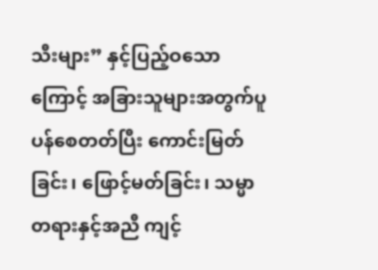သီးများ” နှင့်ပြည့်ဝသောကြောင့် အခြားသူများအတွက်ပူပန်စေတတ်ပြီး ကောင်းမြတ်ခြင်း၊ ဖြောင့်မတ်ခြင်း၊ သမ္မာတရားနှင့်အညီ ကျင့်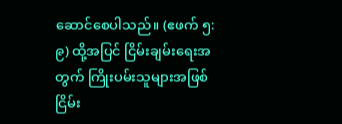ဆောင်စေပါသည်။ (ဧဖက် ၅:၉) ထို့အပြင် ငြိမ်းချမ်းရေးအတွက် ကြိုးပမ်းသူများအဖြစ် ငြိမ်း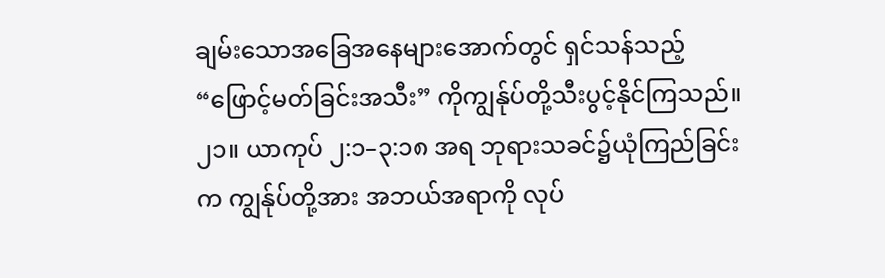ချမ်းသောအခြေအနေများအောက်တွင် ရှင်သန်သည့် “ဖြောင့်မတ်ခြင်းအသီး” ကိုကျွန်ုပ်တို့သီးပွင့်နိုင်ကြသည်။
၂၁။ ယာကုပ် ၂:၁–၃:၁၈ အရ ဘုရားသခင်၌ယုံကြည်ခြင်းက ကျွန်ုပ်တို့အား အဘယ်အရာကို လုပ်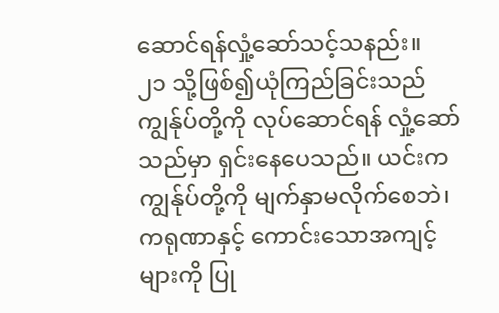ဆောင်ရန်လှုံ့ဆော်သင့်သနည်း။
၂၁ သို့ဖြစ်၍ယုံကြည်ခြင်းသည် ကျွန်ုပ်တို့ကို လုပ်ဆောင်ရန် လှုံ့ဆော်သည်မှာ ရှင်းနေပေသည်။ ယင်းက ကျွန်ုပ်တို့ကို မျက်နှာမလိုက်စေဘဲ၊ ကရုဏာနှင့် ကောင်းသောအကျင့်များကို ပြု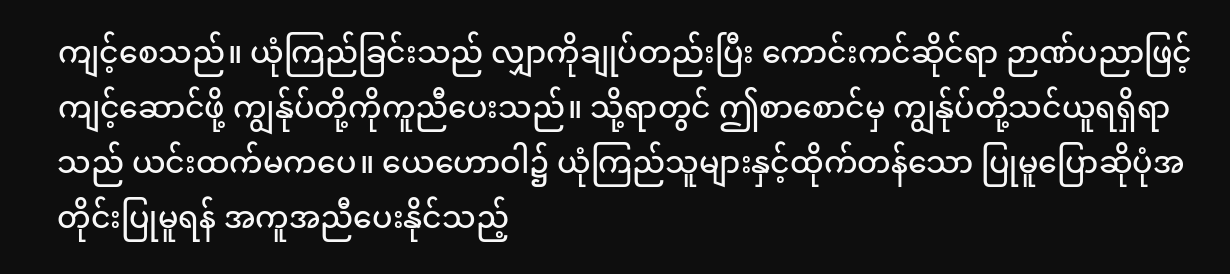ကျင့်စေသည်။ ယုံကြည်ခြင်းသည် လျှာကိုချုပ်တည်းပြီး ကောင်းကင်ဆိုင်ရာ ဉာဏ်ပညာဖြင့်ကျင့်ဆောင်ဖို့ ကျွန်ုပ်တို့ကိုကူညီပေးသည်။ သို့ရာတွင် ဤစာစောင်မှ ကျွန်ုပ်တို့သင်ယူရရှိရာသည် ယင်းထက်မကပေ။ ယေဟောဝါ၌ ယုံကြည်သူများနှင့်ထိုက်တန်သော ပြုမူပြောဆိုပုံအတိုင်းပြုမူရန် အကူအညီပေးနိုင်သည့်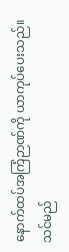နောက်ထပ်အကြံဉာဏ်ကို ယာကုပ်ပေးသည်။
သင်မည်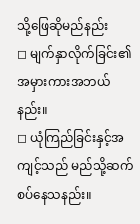သို့ဖြေဆိုမည်နည်း
◻ မျက်နှာလိုက်ခြင်း၏ အမှားကားအဘယ်နည်း။
◻ ယုံကြည်ခြင်းနှင့်အကျင့်သည် မည်သို့ဆက်စပ်နေသနည်း။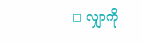◻ လျှာကို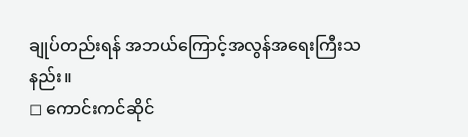ချုပ်တည်းရန် အဘယ်ကြောင့်အလွန်အရေးကြီးသနည်း။
◻ ကောင်းကင်ဆိုင်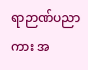ရာဉာဏ်ပညာကား အ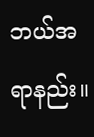ဘယ်အရာနည်း။